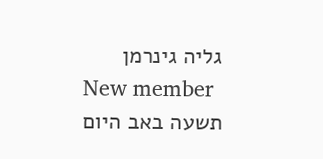גליה גינרמן
New member
תשעה באב היום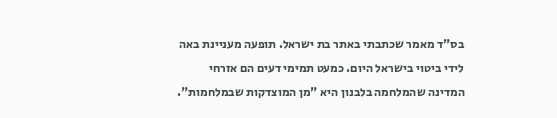בס"ד מאמר שכתבתי באתר בת ישראל. תופעה מעניינת באה לידי ביטוי בישראל היום. כמעט תמימי דעים הם אזרחי המדינה שהמלחמה בלבנון היא "מן המוצדקות שבמלחמות".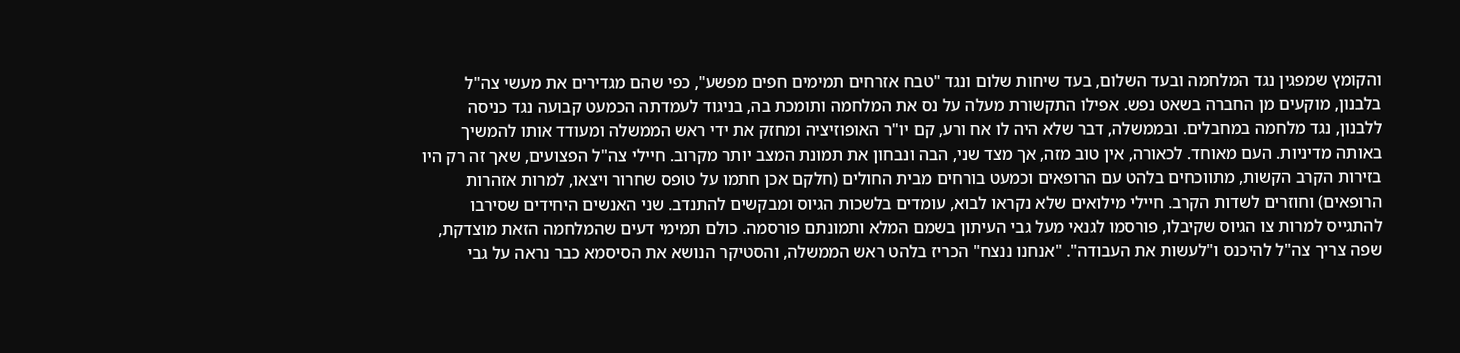והקומץ שמפגין נגד המלחמה ובעד השלום, בעד שיחות שלום ונגד "טבח אזרחים תמימים חפים מפשע", כפי שהם מגדירים את מעשי צה"ל בלבנון, מוקעים מן החברה בשאט נפש. אפילו התקשורת מעלה על נס את המלחמה ותומכת בה, בניגוד לעמדתה הכמעט קבועה נגד כניסה ללבנון, נגד מלחמה במחבלים. ובממשלה, דבר שלא היה לו אח ורע, קם יו"ר האופוזיציה ומחזק את ידי ראש הממשלה ומעודד אותו להמשיך באותה מדיניות. העם מאוחד. לכאורה, אין טוב מזה, אך מצד שני, הבה ונבחון את תמונת המצב יותר מקרוב. חיילי צה"ל הפצועים, שאך זה רק היו בזירות הקרב הקשות, מתווכחים בלהט עם הרופאים וכמעט בורחים מבית החולים (חלקם אכן חתמו על טופס שחרור ויצאו, למרות אזהרות הרופאים) וחוזרים לשדות הקרב. חיילי מילואים שלא נקראו לבוא, עומדים בלשכות הגיוס ומבקשים להתנדב. שני האנשים היחידים שסירבו להתגייס למרות צו הגיוס שקיבלו, פורסמו לגנאי מעל גבי העיתון בשמם המלא ותמונתם פורסמה. כולם תמימי דעים שהמלחמה הזאת מוצדקת, שפה צריך צה"ל להיכנס ו"לעשות את העבודה". "אנחנו ננצח" הכריז בלהט ראש הממשלה, והסטיקר הנושא את הסיסמא כבר נראה על גבי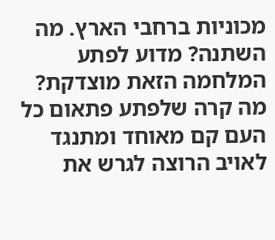מכוניות ברחבי הארץ. מה השתנה? מדוע לפתע המלחמה הזאת מוצדקת? מה קרה שלפתע פתאום כל העם קם מאוחד ומתנגד לאויב הרוצה לגרש את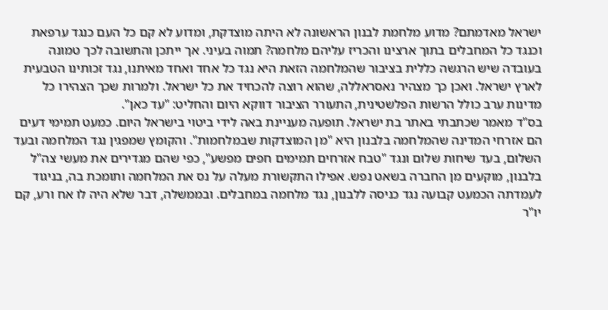ישראל מאדמתם? מדוע מלחמת לבנון הראשונה לא היתה מוצדקת, ומדוע לא קם כל העם כנגד ערפאת וכנגד כל המחבלים בתוך ארצינו והכריז עליהם מלחמה? תמוה בעיני. אך ייתכן והתשובה לכך טמונה בעובדה שיש הרגשה כללית בציבור שהמלחמה הזאת היא נגד כל אחד ואחד מאיתנו, נגד זכותינו הטבעית לארץ ישראל. ואכן כך מצהיר נאסראללה, שהוא רוצה להכחיד את כל ישראל. ולמרות שכך הצהירו כל מדינות ערב כולל הרשות הפלשטינית, התעורר הציבור דווקא היום והחליט: "עד כאן".
בס"ד מאמר שכתבתי באתר בת ישראל. תופעה מעניינת באה לידי ביטוי בישראל היום. כמעט תמימי דעים הם אזרחי המדינה שהמלחמה בלבנון היא "מן המוצדקות שבמלחמות". והקומץ שמפגין נגד המלחמה ובעד השלום, בעד שיחות שלום ונגד "טבח אזרחים תמימים חפים מפשע", כפי שהם מגדירים את מעשי צה"ל בלבנון, מוקעים מן החברה בשאט נפש. אפילו התקשורת מעלה על נס את המלחמה ותומכת בה, בניגוד לעמדתה הכמעט קבועה נגד כניסה ללבנון, נגד מלחמה במחבלים. ובממשלה, דבר שלא היה לו אח ורע, קם יו"ר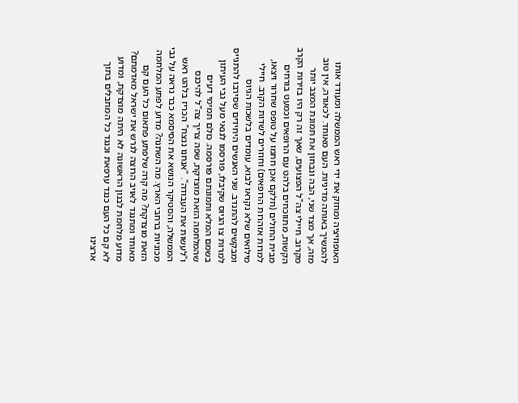האופוזיציה ומחזק את ידי ראש הממשלה ומעודד אותו להמשיך באותה מדיניות. העם מאוחד. לכאורה, אין טוב מזה, אך מצד שני, הבה ונבחון את תמונת המצב יותר מקרוב. חיילי צה"ל הפצועים, שאך זה רק היו בזירות הקרב הקשות, מתווכחים בלהט עם הרופאים וכמעט בורחים מבית החולים (חלקם אכן חתמו על טופס שחרור ויצאו, למרות אזהרות הרופאים) וחוזרים לשדות הקרב. חיילי מילואים שלא נקראו לבוא, עומדים בלשכות הגיוס ומבקשים להתנדב. שני האנשים היחידים שסירבו להתגייס למרות צו הגיוס שקיבלו, פורסמו לגנאי מעל גבי העיתון בשמם המלא ותמונתם פורסמה. כולם תמימי דעים שהמלחמה הזאת מוצדקת, שפה צריך צה"ל להיכנס ו"לעשות את העבודה". "אנחנו ננצח" הכריז בלהט ראש הממשלה, והסטיקר הנושא את הסיסמא כבר נראה על גבי מכוניות ברחבי הארץ. מה השתנה? מדוע לפתע המלחמה הזאת מוצדקת? מה קרה שלפתע פתאום כל העם קם מאוחד ומתנגד לאויב הרוצה לגרש את ישראל מאדמתם? מדוע מלחמת לבנון הראשונה לא היתה מוצדקת, ומדוע לא קם כל העם כנגד ערפאת וכנגד כל המחבלים בתוך ארצינו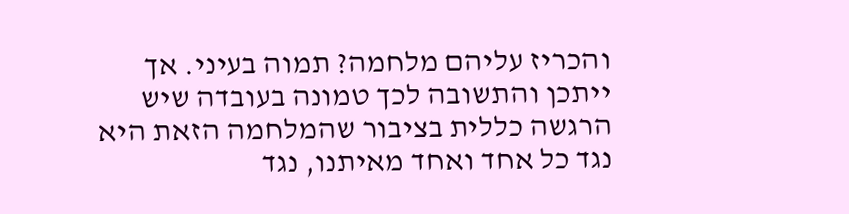והכריז עליהם מלחמה? תמוה בעיני. אך ייתכן והתשובה לכך טמונה בעובדה שיש הרגשה כללית בציבור שהמלחמה הזאת היא נגד כל אחד ואחד מאיתנו, נגד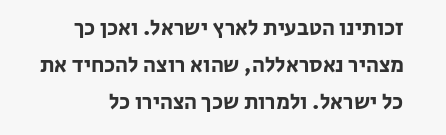זכותינו הטבעית לארץ ישראל. ואכן כך מצהיר נאסראללה, שהוא רוצה להכחיד את כל ישראל. ולמרות שכך הצהירו כל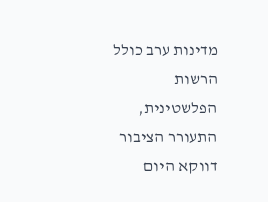מדינות ערב כולל הרשות הפלשטינית, התעורר הציבור דווקא היום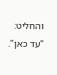והחליט: "עד כאן".